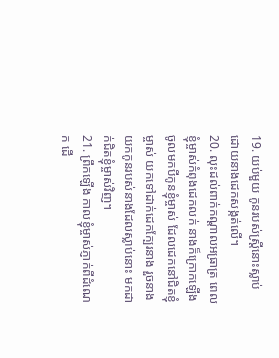19. យប់មួយ កូនរបស់ស្ត្រីនោះស្លាប់ ដោយនាងដេកសង្កត់លើ។
20. លុះដល់ពាក់កណ្ដាលអធ្រាត្រ ពេលខ្ញុំម្ចាស់កំពុងដេកលក់ នាងក៏ក្រោកឡើងចូលមកបីកូនខ្ញុំម្ចាស់ ដែលដេកនៅជិតខ្ញុំម្ចាស់ យកទៅដាក់ដេកក្បែរនាង រួចនាងយកកូនរបស់នាងដែលស្លាប់នោះ មកដាក់ជិតខ្ញុំម្ចាស់វិញ។
21. ព្រឹកឡើង កាលខ្ញុំម្ចាស់ភ្ញាក់ពីដំណេក ដើ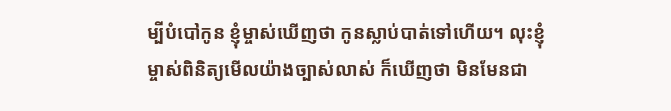ម្បីបំបៅកូន ខ្ញុំម្ចាស់ឃើញថា កូនស្លាប់បាត់ទៅហើយ។ លុះខ្ញុំម្ចាស់ពិនិត្យមើលយ៉ាងច្បាស់លាស់ ក៏ឃើញថា មិនមែនជា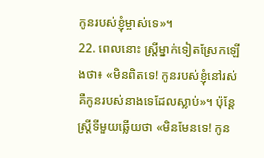កូនរបស់ខ្ញុំម្ចាស់ទេ»។
22. ពេលនោះ ស្ត្រីម្នាក់ទៀតស្រែកឡើងថា៖ «មិនពិតទេ! កូនរបស់ខ្ញុំនៅរស់ គឺកូនរបស់នាងទេដែលស្លាប់»។ ប៉ុន្តែ ស្ត្រីទីមួយឆ្លើយថា «មិនមែនទេ! កូន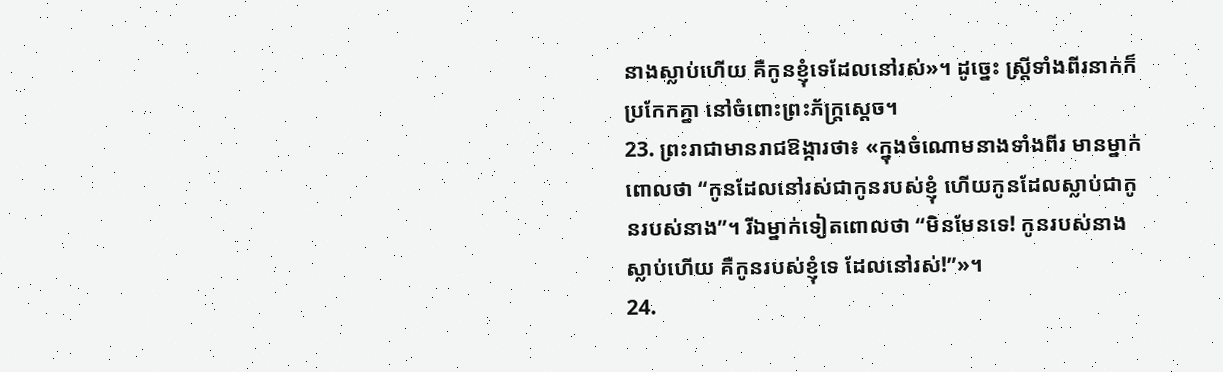នាងស្លាប់ហើយ គឺកូនខ្ញុំទេដែលនៅរស់»។ ដូច្នេះ ស្ត្រីទាំងពីរនាក់ក៏ប្រកែកគ្នា នៅចំពោះព្រះភ័ក្ត្រស្ដេច។
23. ព្រះរាជាមានរាជឱង្ការថា៖ «ក្នុងចំណោមនាងទាំងពីរ មានម្នាក់ពោលថា “កូនដែលនៅរស់ជាកូនរបស់ខ្ញុំ ហើយកូនដែលស្លាប់ជាកូនរបស់នាង”។ រីឯម្នាក់ទៀតពោលថា “មិនមែនទេ! កូនរបស់នាងស្លាប់ហើយ គឺកូនរបស់ខ្ញុំទេ ដែលនៅរស់!”»។
24.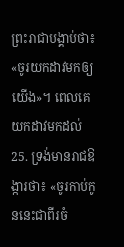ព្រះរាជាបង្គាប់ថា៖ «ចូរយកដាវមកឲ្យយើង»។ ពេលគេយកដាវមកដល់
25. ទ្រង់មានរាជឱង្ការថា៖ «ចូរកាប់កូននេះជាពីរចំ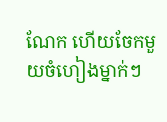ណែក ហើយចែកមួយចំហៀងម្នាក់ៗ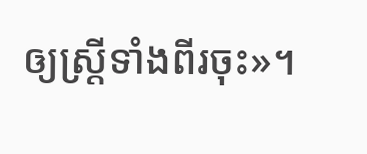ឲ្យស្ត្រីទាំងពីរចុះ»។